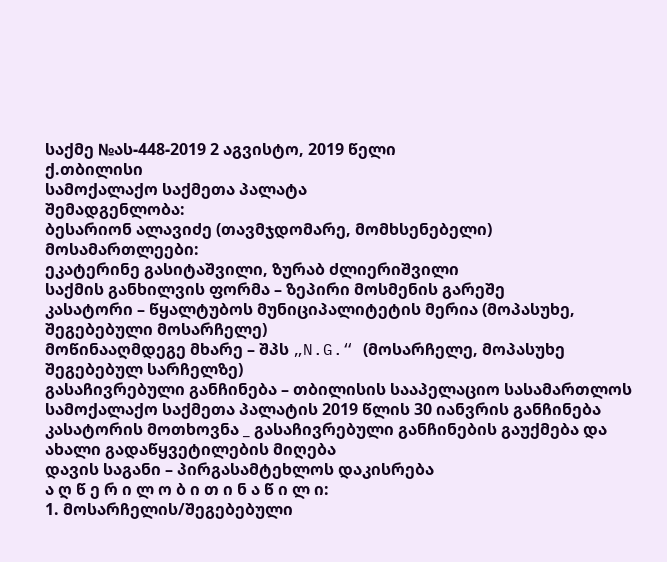საქმე №ას-448-2019 2 აგვისტო, 2019 წელი
ქ.თბილისი
სამოქალაქო საქმეთა პალატა
შემადგენლობა:
ბესარიონ ალავიძე (თავმჯდომარე, მომხსენებელი)
მოსამართლეები:
ეკატერინე გასიტაშვილი, ზურაბ ძლიერიშვილი
საქმის განხილვის ფორმა – ზეპირი მოსმენის გარეშე
კასატორი – წყალტუბოს მუნიციპალიტეტის მერია (მოპასუხე, შეგებებული მოსარჩელე)
მოწინააღმდეგე მხარე – შპს „N.G.“ (მოსარჩელე, მოპასუხე შეგებებულ სარჩელზე)
გასაჩივრებული განჩინება – თბილისის სააპელაციო სასამართლოს სამოქალაქო საქმეთა პალატის 2019 წლის 30 იანვრის განჩინება
კასატორის მოთხოვნა _ გასაჩივრებული განჩინების გაუქმება და ახალი გადაწყვეტილების მიღება
დავის საგანი – პირგასამტეხლოს დაკისრება
ა ღ წ ე რ ი ლ ო ბ ი თ ი ნ ა წ ი ლ ი:
1. მოსარჩელის/შეგებებული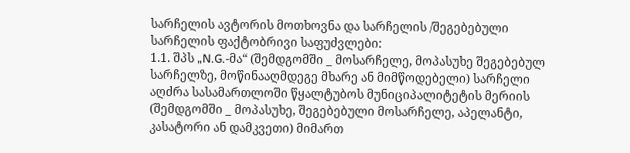სარჩელის ავტორის მოთხოვნა და სარჩელის /შეგებებული სარჩელის ფაქტობრივი საფუძვლები:
1.1. შპს „N.G.-მა“ (შემდგომში _ მოსარჩელე, მოპასუხე შეგებებულ სარჩელზე, მოწინააღმდეგე მხარე ან მიმწოდებელი) სარჩელი აღძრა სასამართლოში წყალტუბოს მუნიციპალიტეტის მერიის (შემდგომში _ მოპასუხე, შეგებებული მოსარჩელე, აპელანტი, კასატორი ან დამკვეთი) მიმართ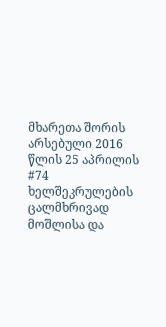მხარეთა შორის არსებული 2016 წლის 25 აპრილის #74 ხელშეკრულების ცალმხრივად მოშლისა და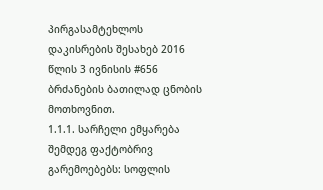პირგასამტეხლოს დაკისრების შესახებ 2016 წლის 3 ივნისის #656 ბრძანების ბათილად ცნობის მოთხოვნით.
1.1.1. სარჩელი ემყარება შემდეგ ფაქტობრივ გარემოებებს: სოფლის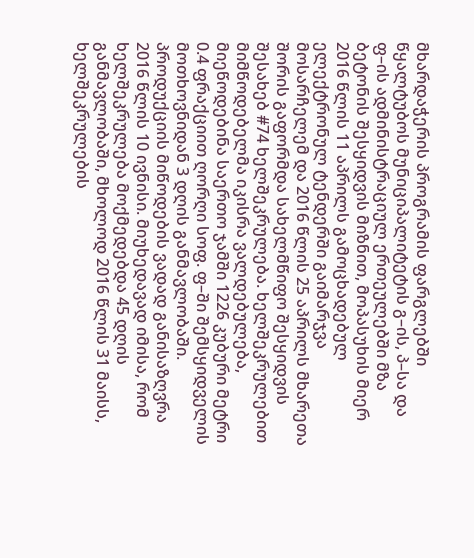მხარდაჭერის პროგრამის ფარგლებში წყალტუბოს მუნიციპალიტეტის გ–ის, პ–სა და ფ–ის ადმინისტრაციულ ერთეულებში მზა ბეტონის შესყიდვის მიზნით, მოპასუხის მიერ 2016 წლის 11 აპრილს გამოცხადებულ ელექტრონულ ტენდერში გაიმარჯვა მოსარჩელემ და 2016 წლის 25 აპრილს მხარეთა შორის გაფორმდა სახელმწიფო შესყიდვის შესახებ #74 ხელშეკრულება. ხელშეკრულებით მიმწოდებელმა იკისრა ვალდებულება, მიეწოდებინა საერთო ჯამში 1226 კუბური მეტრი 0.4 ფრაქციით ღორღი სოფ. ფ–ში შემსყიდველის მოთხოვნიდან 3 დღის განმავლობაში. პროდუქციის მიწოდების ვადად განისაზღვრა 2016 წლის 10 ივნისი. მიუხედავად იმისა, რომ ხელშეკრულება მოქმედებდა 45 დღის განმავლობაში, მხოლოდ 2016 წლის 31 მაისს, ხელშეკრულების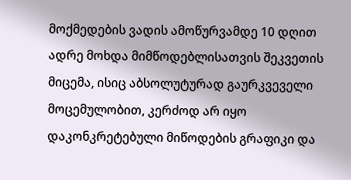მოქმედების ვადის ამოწურვამდე 10 დღით ადრე მოხდა მიმწოდებლისათვის შეკვეთის მიცემა, ისიც აბსოლუტურად გაურკვეველი მოცემულობით, კერძოდ არ იყო დაკონკრეტებული მიწოდების გრაფიკი და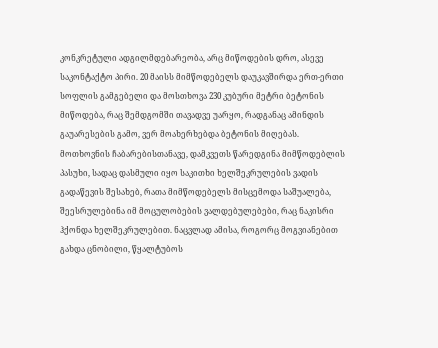კონკრეტული ადგილმდებარეობა, არც მიწოდების დრო, ასევე საკონტაქტო პირი. 20 მაისს მიმწოდებელს დაუკავშირდა ერთ-ერთი სოფლის გამგებელი და მოსთხოვა 230 კუბური მეტრი ბეტონის მიწოდება, რაც შემდგომში თავადვე უარყო, რადგანაც ამინდის გაუარესების გამო, ვერ მოახერხებდა ბეტონის მიღებას. მოთხოვნის ჩაბარებისთანავე, დამკვეთს წარედგინა მიმწოდებლის პასუხი, სადაც დასმული იყო საკითხი ხელშეკრულების ვადის გადაწევის შესახებ, რათა მიმწოდებელს მისცემოდა საშუალება, შეესრულებინა იმ მოცულობების ვალდებულებები, რაც ნაკისრი ჰქონდა ხელშეკრულებით. ნაცვლად ამისა, როგორც მოგვიანებით გახდა ცნობილი, წყალტუბოს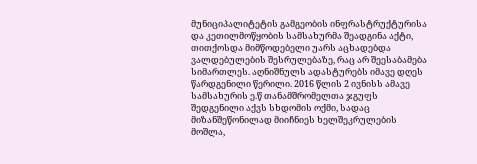მუნიციპალიტეტის გამგეობის ინფრასტრუქტურისა და კეთილმოწყობის სამსახურმა შეადგინა აქტი, თითქოსდა მიმწოდებელი უარს აცხადებდა ვალდებულების შესრულებაზე, რაც არ შეესაბამება სიმართლეს. აღნიშნულს ადასტურებს იმავე დღეს წარდგენილი წერილი. 2016 წლის 2 ივნისს ამავე სამსახურის ე.წ თანამშრომელთა ჯგუფს შედგენილი აქვს სხდომის ოქმი, სადაც მიზანშეწონილად მიიჩნიეს ხელშეკრულების მოშლა,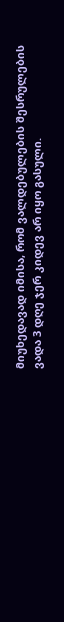მიუხედავად იმისა, რომ ვალდებულების შესრულების ვადა 3 დღე ჯერ კიდევ არ იყო გასული.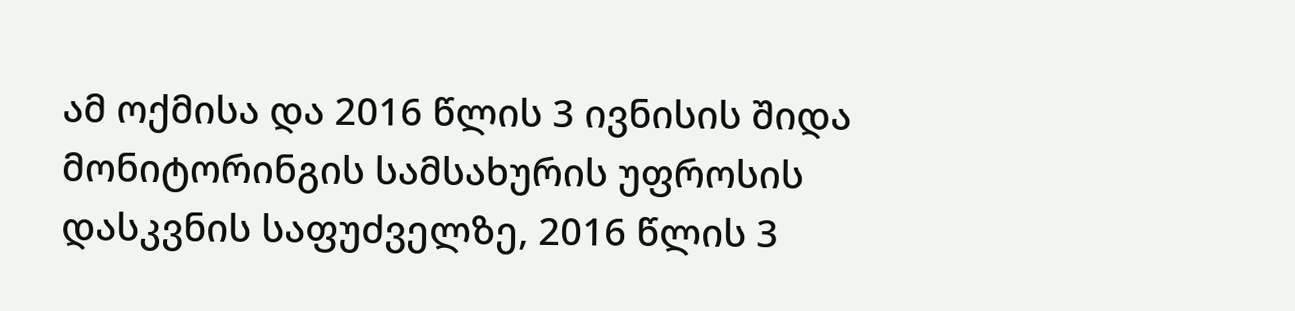ამ ოქმისა და 2016 წლის 3 ივნისის შიდა მონიტორინგის სამსახურის უფროსის დასკვნის საფუძველზე, 2016 წლის 3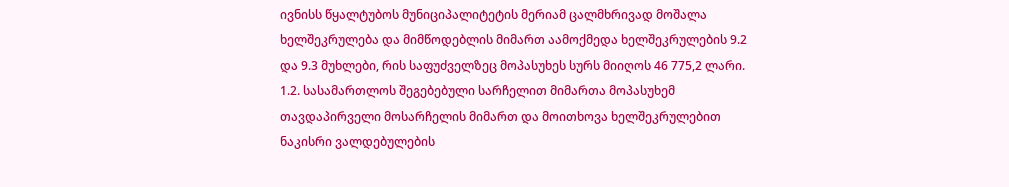ივნისს წყალტუბოს მუნიციპალიტეტის მერიამ ცალმხრივად მოშალა ხელშეკრულება და მიმწოდებლის მიმართ აამოქმედა ხელშეკრულების 9.2 და 9.3 მუხლები, რის საფუძველზეც მოპასუხეს სურს მიიღოს 46 775,2 ლარი.
1.2. სასამართლოს შეგებებული სარჩელით მიმართა მოპასუხემ თავდაპირველი მოსარჩელის მიმართ და მოითხოვა ხელშეკრულებით ნაკისრი ვალდებულების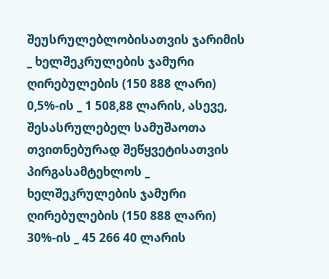შეუსრულებლობისათვის ჯარიმის _ ხელშეკრულების ჯამური ღირებულების (150 888 ლარი) 0,5%-ის _ 1 508,88 ლარის, ასევე, შესასრულებელ სამუშაოთა თვითნებურად შეწყვეტისათვის პირგასამტეხლოს _ ხელშეკრულების ჯამური ღირებულების (150 888 ლარი) 30%-ის _ 45 266 40 ლარის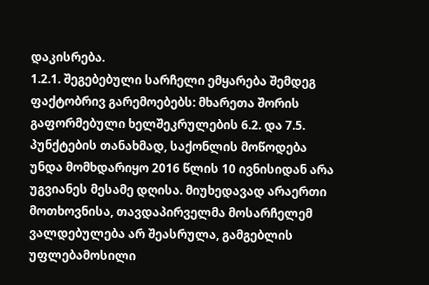დაკისრება.
1.2.1. შეგებებული სარჩელი ემყარება შემდეგ ფაქტობრივ გარემოებებს: მხარეთა შორის გაფორმებული ხელშეკრულების 6.2. და 7.5. პუნქტების თანახმად, საქონლის მოწოდება უნდა მომხდარიყო 2016 წლის 10 ივნისიდან არა უგვიანეს მესამე დღისა. მიუხედავად არაერთი მოთხოვნისა, თავდაპირველმა მოსარჩელემ ვალდებულება არ შეასრულა, გამგებლის უფლებამოსილი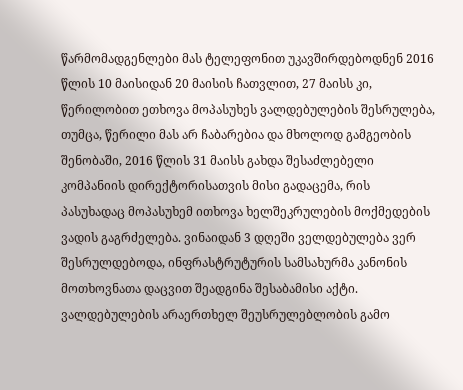წარმომადგენლები მას ტელეფონით უკავშირდებოდნენ 2016 წლის 10 მაისიდან 20 მაისის ჩათვლით, 27 მაისს კი, წერილობით ეთხოვა მოპასუხეს ვალდებულების შესრულება, თუმცა, წერილი მას არ ჩაბარებია და მხოლოდ გამგეობის შენობაში, 2016 წლის 31 მაისს გახდა შესაძლებელი კომპანიის დირექტორისათვის მისი გადაცემა, რის პასუხადაც მოპასუხემ ითხოვა ხელშეკრულების მოქმედების ვადის გაგრძელება. ვინაიდან 3 დღეში ველდებულება ვერ შესრულდებოდა, ინფრასტრუტურის სამსახურმა კანონის მოთხოვნათა დაცვით შეადგინა შესაბამისი აქტი. ვალდებულების არაერთხელ შეუსრულებლობის გამო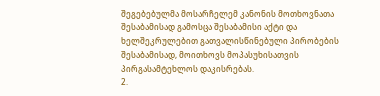შეგებებულმა მოსარჩელემ კანონის მოთხოვნათა შესაბამისად გამოსცა შესაბამისი აქტი და ხელშეკრულებით გათვალისწინებული პირობების შესაბამისად, მოითხოვს მოპასუხისათვის პირგასამტეხლოს დაკისრებას.
2.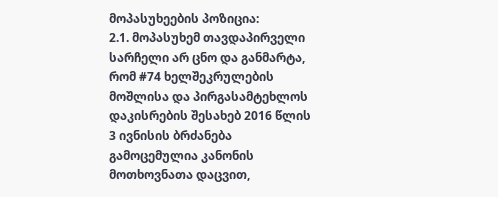მოპასუხეების პოზიცია:
2.1. მოპასუხემ თავდაპირველი სარჩელი არ ცნო და განმარტა, რომ #74 ხელშეკრულების მოშლისა და პირგასამტეხლოს დაკისრების შესახებ 2016 წლის 3 ივნისის ბრძანება გამოცემულია კანონის მოთხოვნათა დაცვით,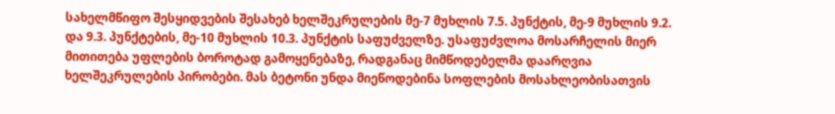სახელმწიფო შესყიდვების შესახებ ხელშეკრულების მე-7 მუხლის 7.5. პუნქტის, მე-9 მუხლის 9.2. და 9.3. პუნქტების, მე-10 მუხლის 10.3. პუნქტის საფუძველზე. უსაფუძვლოა მოსარჩელის მიერ მითითება უფლების ბოროტად გამოყენებაზე, რადგანაც მიმწოდებელმა დაარღვია ხელშეკრულების პირობები. მას ბეტონი უნდა მიეწოდებინა სოფლების მოსახლეობისათვის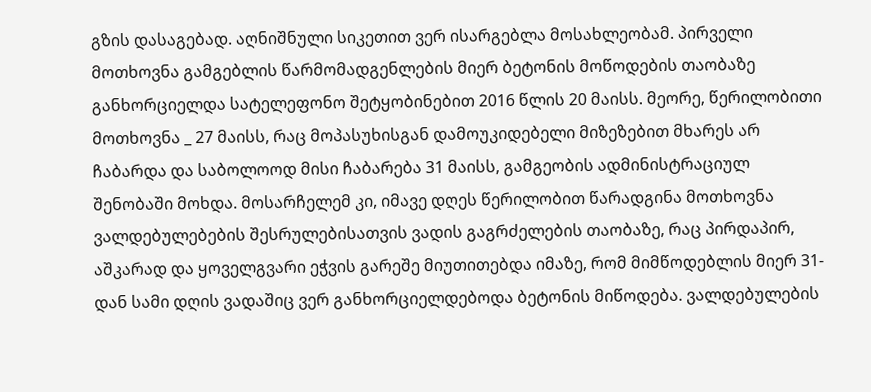გზის დასაგებად. აღნიშნული სიკეთით ვერ ისარგებლა მოსახლეობამ. პირველი მოთხოვნა გამგებლის წარმომადგენლების მიერ ბეტონის მოწოდების თაობაზე განხორციელდა სატელეფონო შეტყობინებით 2016 წლის 20 მაისს. მეორე, წერილობითი მოთხოვნა _ 27 მაისს, რაც მოპასუხისგან დამოუკიდებელი მიზეზებით მხარეს არ ჩაბარდა და საბოლოოდ მისი ჩაბარება 31 მაისს, გამგეობის ადმინისტრაციულ შენობაში მოხდა. მოსარჩელემ კი, იმავე დღეს წერილობით წარადგინა მოთხოვნა ვალდებულებების შესრულებისათვის ვადის გაგრძელების თაობაზე, რაც პირდაპირ, აშკარად და ყოველგვარი ეჭვის გარეშე მიუთითებდა იმაზე, რომ მიმწოდებლის მიერ 31-დან სამი დღის ვადაშიც ვერ განხორციელდებოდა ბეტონის მიწოდება. ვალდებულების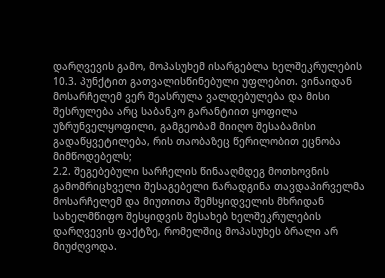დარღვევის გამო, მოპასუხემ ისარგებლა ხელშეკრულების 10.3. პუნქტით გათვალისწინებული უფლებით. ვინაიდან მოსარჩელემ ვერ შეასრულა ვალდებულება და მისი შესრულება არც საბანკო გარანტიით ყოფილა უზრუნველყოფილი, გამგეობამ მიიღო შესაბამისი გადაწყვეტილება, რის თაობაზეც წერილობით ეცნობა მიმწოდებელს;
2.2. შეგებებული სარჩელის წინააღმდეგ მოთხოვნის გამომრიცხველი შესაგებელი წარადგინა თავდაპირველმა მოსარჩელემ და მიუთითა შემსყიდველის მხრიდან სახელმწიფო შესყიდვის შესახებ ხელშეკრულების დარღვევის ფაქტზე, რომელშიც მოპასუხეს ბრალი არ მიუძღვოდა.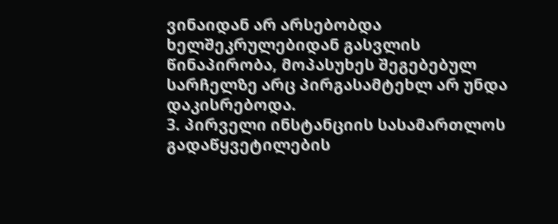ვინაიდან არ არსებობდა ხელშეკრულებიდან გასვლის წინაპირობა, მოპასუხეს შეგებებულ სარჩელზე არც პირგასამტეხლ არ უნდა დაკისრებოდა.
3. პირველი ინსტანციის სასამართლოს გადაწყვეტილების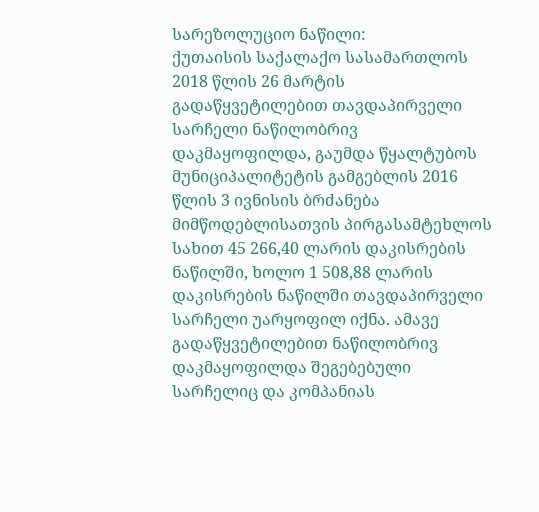სარეზოლუციო ნაწილი:
ქუთაისის საქალაქო სასამართლოს 2018 წლის 26 მარტის გადაწყვეტილებით თავდაპირველი სარჩელი ნაწილობრივ დაკმაყოფილდა, გაუმდა წყალტუბოს მუნიციპალიტეტის გამგებლის 2016 წლის 3 ივნისის ბრძანება მიმწოდებლისათვის პირგასამტეხლოს სახით 45 266,40 ლარის დაკისრების ნაწილში, ხოლო 1 508,88 ლარის დაკისრების ნაწილში თავდაპირველი სარჩელი უარყოფილ იქნა. ამავე გადაწყვეტილებით ნაწილობრივ დაკმაყოფილდა შეგებებული სარჩელიც და კომპანიას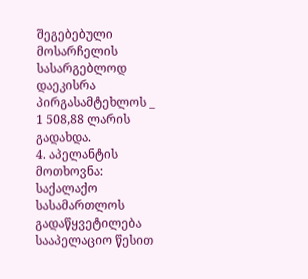შეგებებული მოსარჩელის სასარგებლოდ დაეკისრა პირგასამტეხლოს _ 1 508,88 ლარის გადახდა.
4. აპელანტის მოთხოვნა:
საქალაქო სასამართლოს გადაწყვეტილება სააპელაციო წესით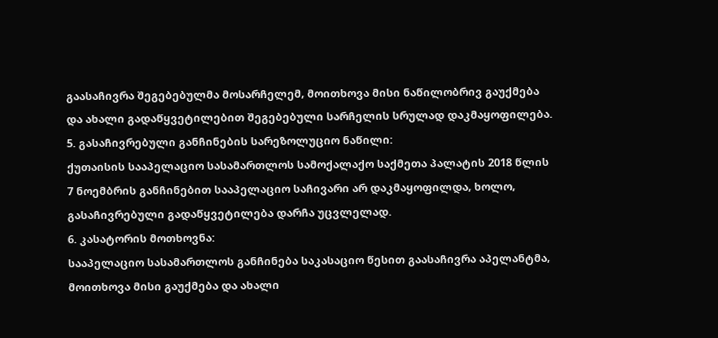გაასაჩივრა შეგებებულმა მოსარჩელემ, მოითხოვა მისი ნაწილობრივ გაუქმება და ახალი გადაწყვეტილებით შეგებებული სარჩელის სრულად დაკმაყოფილება.
5. გასაჩივრებული განჩინების სარეზოლუციო ნაწილი:
ქუთაისის სააპელაციო სასამართლოს სამოქალაქო საქმეთა პალატის 2018 წლის 7 ნოემბრის განჩინებით სააპელაციო საჩივარი არ დაკმაყოფილდა, ხოლო, გასაჩივრებული გადაწყვეტილება დარჩა უცვლელად.
6. კასატორის მოთხოვნა:
სააპელაციო სასამართლოს განჩინება საკასაციო წესით გაასაჩივრა აპელანტმა, მოითხოვა მისი გაუქმება და ახალი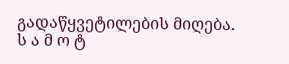გადაწყვეტილების მიღება.
ს ა მ ო ტ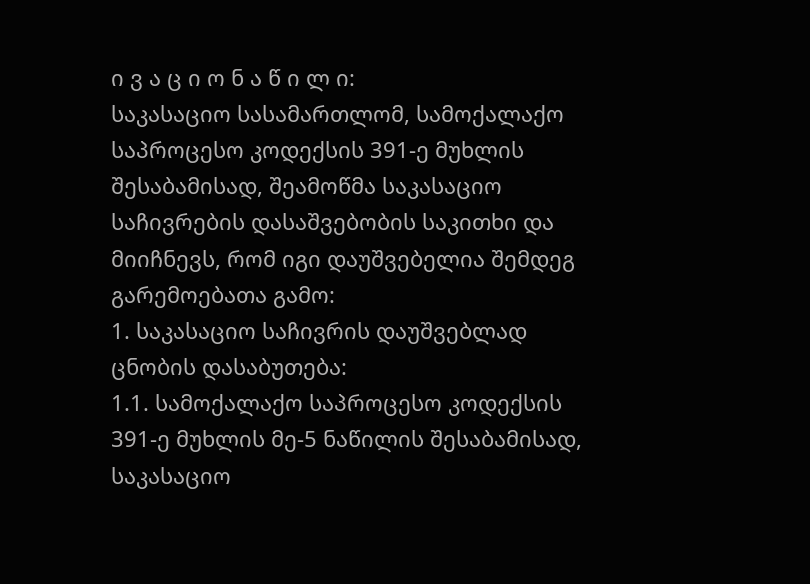ი ვ ა ც ი ო ნ ა წ ი ლ ი:
საკასაციო სასამართლომ, სამოქალაქო საპროცესო კოდექსის 391-ე მუხლის შესაბამისად, შეამოწმა საკასაციო საჩივრების დასაშვებობის საკითხი და მიიჩნევს, რომ იგი დაუშვებელია შემდეგ გარემოებათა გამო:
1. საკასაციო საჩივრის დაუშვებლად ცნობის დასაბუთება:
1.1. სამოქალაქო საპროცესო კოდექსის 391-ე მუხლის მე-5 ნაწილის შესაბამისად, საკასაციო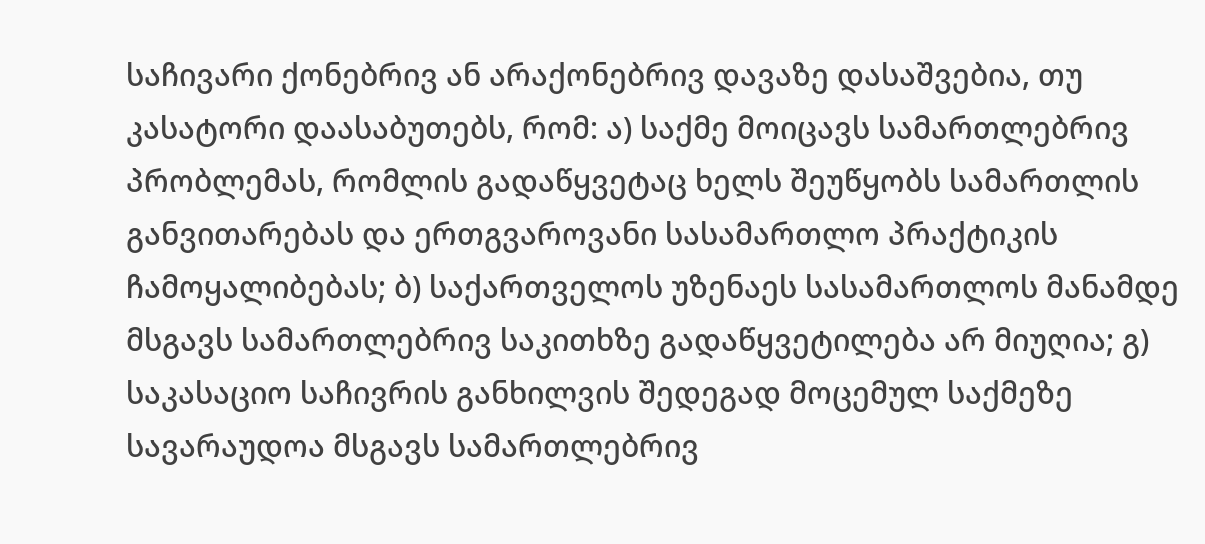საჩივარი ქონებრივ ან არაქონებრივ დავაზე დასაშვებია, თუ კასატორი დაასაბუთებს, რომ: ა) საქმე მოიცავს სამართლებრივ პრობლემას, რომლის გადაწყვეტაც ხელს შეუწყობს სამართლის განვითარებას და ერთგვაროვანი სასამართლო პრაქტიკის ჩამოყალიბებას; ბ) საქართველოს უზენაეს სასამართლოს მანამდე მსგავს სამართლებრივ საკითხზე გადაწყვეტილება არ მიუღია; გ) საკასაციო საჩივრის განხილვის შედეგად მოცემულ საქმეზე სავარაუდოა მსგავს სამართლებრივ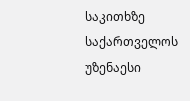საკითხზე საქართველოს უზენაესი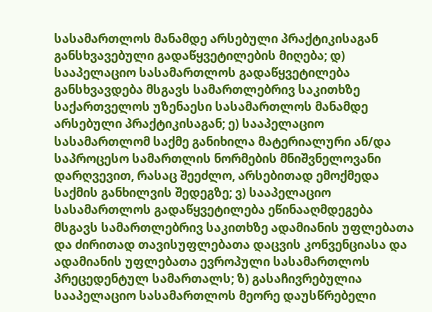სასამართლოს მანამდე არსებული პრაქტიკისაგან განსხვავებული გადაწყვეტილების მიღება; დ) სააპელაციო სასამართლოს გადაწყვეტილება განსხვავდება მსგავს სამართლებრივ საკითხზე საქართველოს უზენაესი სასამართლოს მანამდე არსებული პრაქტიკისაგან; ე) სააპელაციო სასამართლომ საქმე განიხილა მატერიალური ან/და საპროცესო სამართლის ნორმების მნიშვნელოვანი დარღვევით, რასაც შეეძლო, არსებითად ემოქმედა საქმის განხილვის შედეგზე; ვ) სააპელაციო სასამართლოს გადაწყვეტილება ეწინააღმდეგება მსგავს სამართლებრივ საკითხზე ადამიანის უფლებათა და ძირითად თავისუფლებათა დაცვის კონვენციასა და ადამიანის უფლებათა ევროპული სასამართლოს პრეცედენტულ სამართალს; ზ) გასაჩივრებულია სააპელაციო სასამართლოს მეორე დაუსწრებელი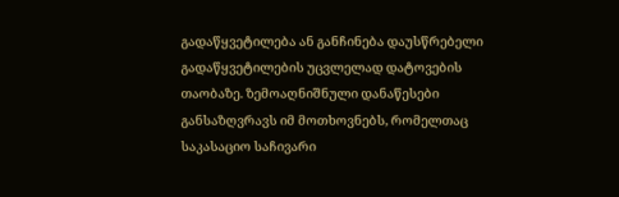გადაწყვეტილება ან განჩინება დაუსწრებელი გადაწყვეტილების უცვლელად დატოვების თაობაზე. ზემოაღნიშნული დანაწესები განსაზღვრავს იმ მოთხოვნებს, რომელთაც საკასაციო საჩივარი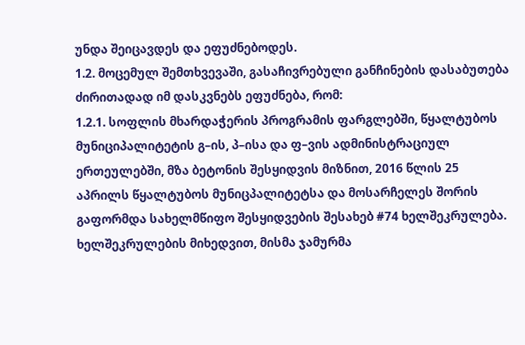უნდა შეიცავდეს და ეფუძნებოდეს.
1.2. მოცემულ შემთხვევაში, გასაჩივრებული განჩინების დასაბუთება ძირითადად იმ დასკვნებს ეფუძნება, რომ:
1.2.1. სოფლის მხარდაჭერის პროგრამის ფარგლებში, წყალტუბოს მუნიციპალიტეტის გ–ის, პ–ისა და ფ–ვის ადმინისტრაციულ ერთეულებში, მზა ბეტონის შესყიდვის მიზნით, 2016 წლის 25 აპრილს წყალტუბოს მუნიცპალიტეტსა და მოსარჩელეს შორის გაფორმდა სახელმწიფო შესყიდვების შესახებ #74 ხელშეკრულება. ხელშეკრულების მიხედვით, მისმა ჯამურმა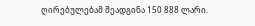ღირებულებამ შეადგინა 150 888 ლარი.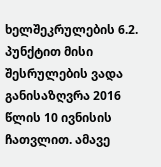ხელშეკრულების 6.2. პუნქტით მისი შესრულების ვადა განისაზღვრა 2016 წლის 10 ივნისის ჩათვლით. ამავე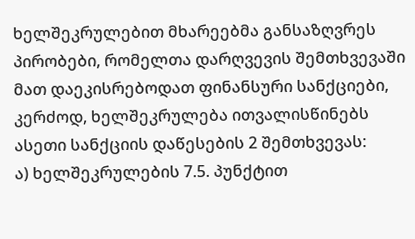ხელშეკრულებით მხარეებმა განსაზღვრეს პირობები, რომელთა დარღვევის შემთხვევაში მათ დაეკისრებოდათ ფინანსური სანქციები, კერძოდ, ხელშეკრულება ითვალისწინებს ასეთი სანქციის დაწესების 2 შემთხვევას:
ა) ხელშეკრულების 7.5. პუნქტით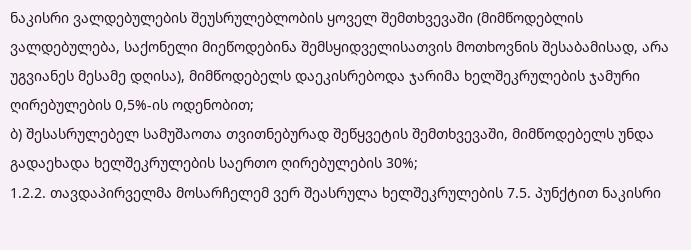ნაკისრი ვალდებულების შეუსრულებლობის ყოველ შემთხვევაში (მიმწოდებლის ვალდებულება, საქონელი მიეწოდებინა შემსყიდველისათვის მოთხოვნის შესაბამისად, არა უგვიანეს მესამე დღისა), მიმწოდებელს დაეკისრებოდა ჯარიმა ხელშეკრულების ჯამური ღირებულების 0,5%-ის ოდენობით;
ბ) შესასრულებელ სამუშაოთა თვითნებურად შეწყვეტის შემთხვევაში, მიმწოდებელს უნდა გადაეხადა ხელშეკრულების საერთო ღირებულების 30%;
1.2.2. თავდაპირველმა მოსარჩელემ ვერ შეასრულა ხელშეკრულების 7.5. პუნქტით ნაკისრი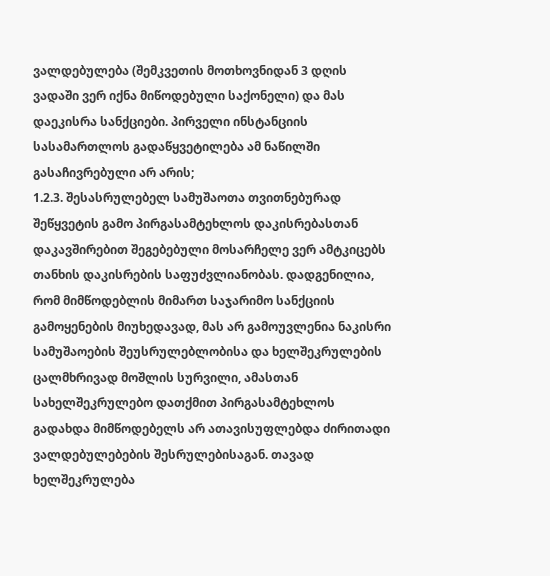ვალდებულება (შემკვეთის მოთხოვნიდან 3 დღის ვადაში ვერ იქნა მიწოდებული საქონელი) და მას დაეკისრა სანქციები. პირველი ინსტანციის სასამართლოს გადაწყვეტილება ამ ნაწილში გასაჩივრებული არ არის;
1.2.3. შესასრულებელ სამუშაოთა თვითნებურად შეწყვეტის გამო პირგასამტეხლოს დაკისრებასთან დაკავშირებით შეგებებული მოსარჩელე ვერ ამტკიცებს თანხის დაკისრების საფუძვლიანობას. დადგენილია, რომ მიმწოდებლის მიმართ საჯარიმო სანქციის გამოყენების მიუხედავად, მას არ გამოუვლენია ნაკისრი სამუშაოების შეუსრულებლობისა და ხელშეკრულების ცალმხრივად მოშლის სურვილი, ამასთან სახელშეკრულებო დათქმით პირგასამტეხლოს გადახდა მიმწოდებელს არ ათავისუფლებდა ძირითადი ვალდებულებების შესრულებისაგან. თავად ხელშეკრულება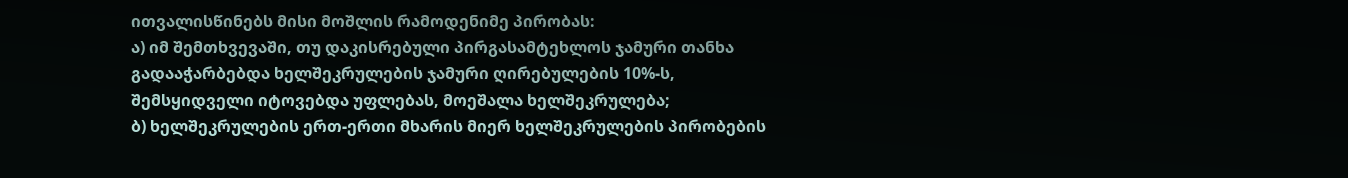ითვალისწინებს მისი მოშლის რამოდენიმე პირობას:
ა) იმ შემთხვევაში, თუ დაკისრებული პირგასამტეხლოს ჯამური თანხა გადააჭარბებდა ხელშეკრულების ჯამური ღირებულების 10%-ს, შემსყიდველი იტოვებდა უფლებას, მოეშალა ხელშეკრულება;
ბ) ხელშეკრულების ერთ-ერთი მხარის მიერ ხელშეკრულების პირობების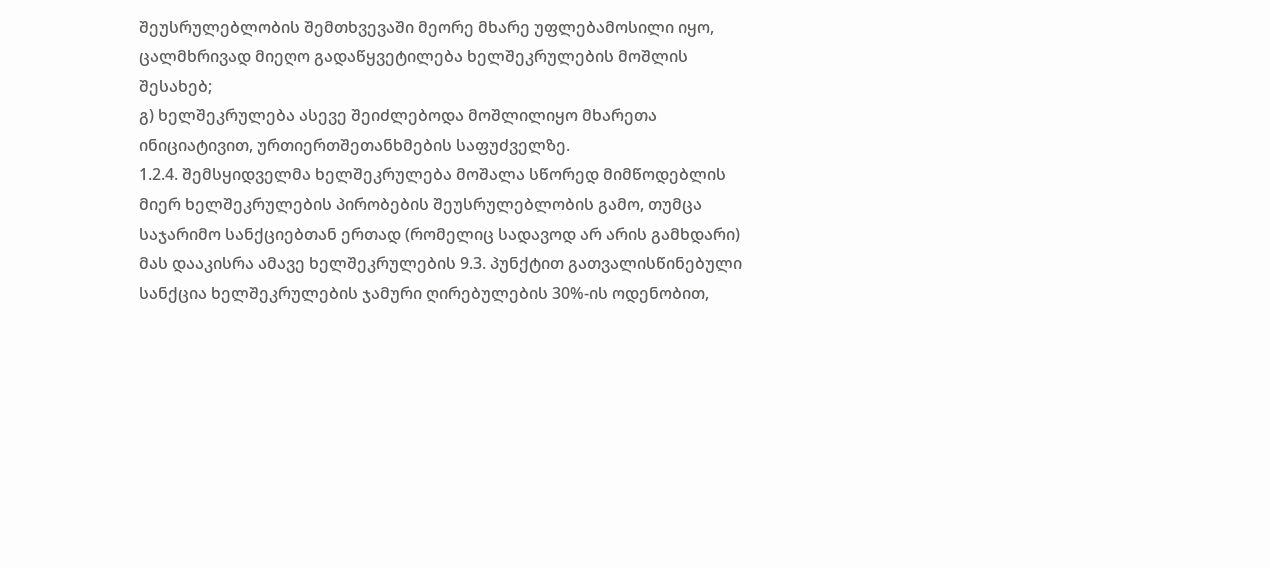შეუსრულებლობის შემთხვევაში მეორე მხარე უფლებამოსილი იყო, ცალმხრივად მიეღო გადაწყვეტილება ხელშეკრულების მოშლის შესახებ;
გ) ხელშეკრულება ასევე შეიძლებოდა მოშლილიყო მხარეთა ინიციატივით, ურთიერთშეთანხმების საფუძველზე.
1.2.4. შემსყიდველმა ხელშეკრულება მოშალა სწორედ მიმწოდებლის მიერ ხელშეკრულების პირობების შეუსრულებლობის გამო, თუმცა საჯარიმო სანქციებთან ერთად (რომელიც სადავოდ არ არის გამხდარი) მას დააკისრა ამავე ხელშეკრულების 9.3. პუნქტით გათვალისწინებული სანქცია ხელშეკრულების ჯამური ღირებულების 30%-ის ოდენობით,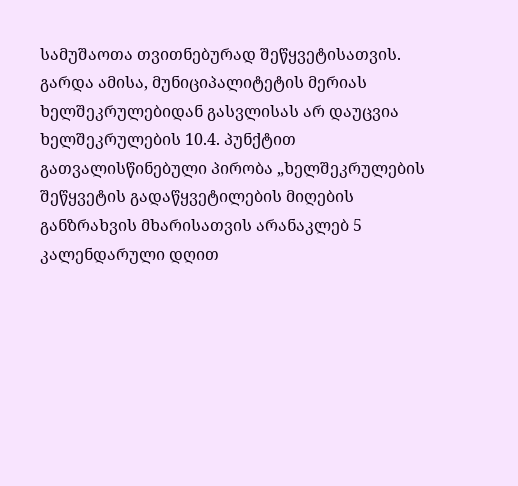სამუშაოთა თვითნებურად შეწყვეტისათვის. გარდა ამისა, მუნიციპალიტეტის მერიას ხელშეკრულებიდან გასვლისას არ დაუცვია ხელშეკრულების 10.4. პუნქტით გათვალისწინებული პირობა „ხელშეკრულების შეწყვეტის გადაწყვეტილების მიღების განზრახვის მხარისათვის არანაკლებ 5 კალენდარული დღით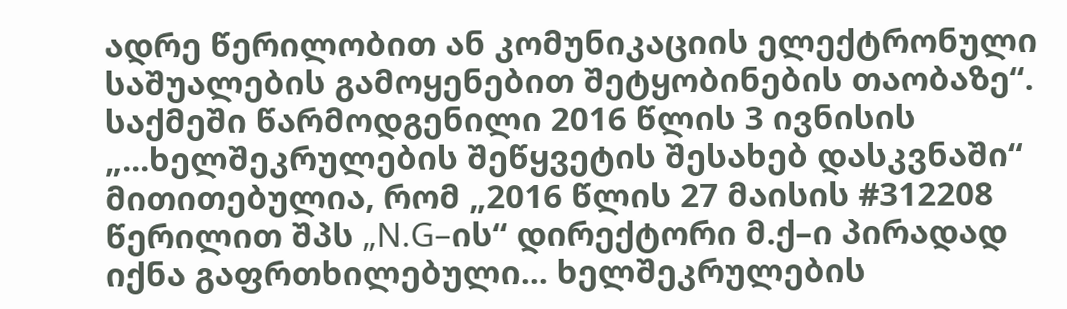ადრე წერილობით ან კომუნიკაციის ელექტრონული საშუალების გამოყენებით შეტყობინების თაობაზე“. საქმეში წარმოდგენილი 2016 წლის 3 ივნისის „...ხელშეკრულების შეწყვეტის შესახებ დასკვნაში“ მითითებულია, რომ „2016 წლის 27 მაისის #312208 წერილით შპს „N.G–ის“ დირექტორი მ.ქ–ი პირადად იქნა გაფრთხილებული... ხელშეკრულების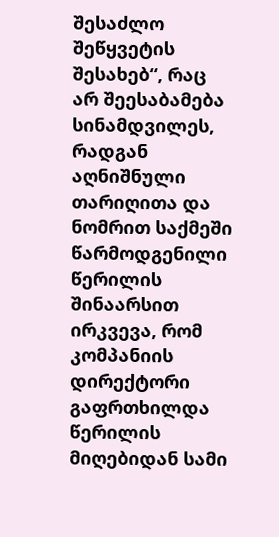შესაძლო შეწყვეტის შესახებ“, რაც არ შეესაბამება სინამდვილეს, რადგან აღნიშნული თარიღითა და ნომრით საქმეში წარმოდგენილი წერილის შინაარსით ირკვევა, რომ კომპანიის დირექტორი გაფრთხილდა წერილის მიღებიდან სამი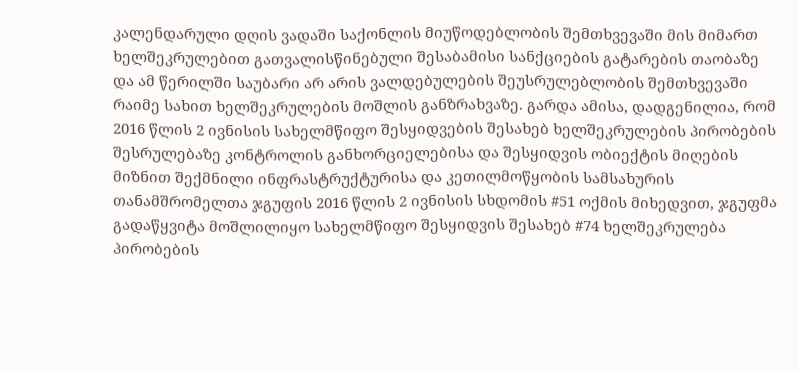კალენდარული დღის ვადაში საქონლის მიუწოდებლობის შემთხვევაში მის მიმართ ხელშეკრულებით გათვალისწინებული შესაბამისი სანქციების გატარების თაობაზე და ამ წერილში საუბარი არ არის ვალდებულების შეუსრულებლობის შემთხვევაში რაიმე სახით ხელშეკრულების მოშლის განზრახვაზე. გარდა ამისა, დადგენილია, რომ 2016 წლის 2 ივნისის სახელმწიფო შესყიდვების შესახებ ხელშეკრულების პირობების შესრულებაზე კონტროლის განხორციელებისა და შესყიდვის ობიექტის მიღების მიზნით შექმნილი ინფრასტრუქტურისა და კეთილმოწყობის სამსახურის თანამშრომელთა ჯგუფის 2016 წლის 2 ივნისის სხდომის #51 ოქმის მიხედვით, ჯგუფმა გადაწყვიტა მოშლილიყო სახელმწიფო შესყიდვის შესახებ #74 ხელშეკრულება პირობების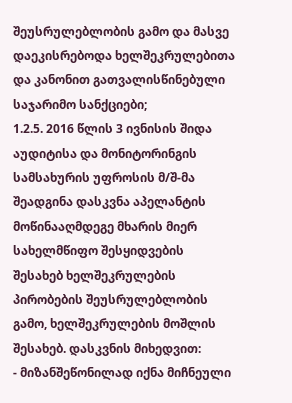შეუსრულებლობის გამო და მასვე დაეკისრებოდა ხელშეკრულებითა და კანონით გათვალისწინებული საჯარიმო სანქციები;
1.2.5. 2016 წლის 3 ივნისის შიდა აუდიტისა და მონიტორინგის სამსახურის უფროსის მ/შ-მა შეადგინა დასკვნა აპელანტის მოწინააღმდეგე მხარის მიერ სახელმწიფო შესყიდვების შესახებ ხელშეკრულების პირობების შეუსრულებლობის გამო, ხელშეკრულების მოშლის შესახებ. დასკვნის მიხედვით:
- მიზანშეწონილად იქნა მიჩნეული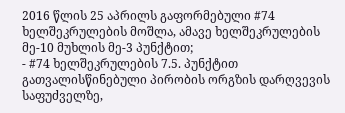2016 წლის 25 აპრილს გაფორმებული #74 ხელშეკრულების მოშლა, ამავე ხელშეკრულების მე-10 მუხლის მე-3 პუნქტით;
- #74 ხელშეკრულების 7.5. პუნქტით გათვალისწინებული პირობის ორგზის დარღვევის საფუძველზე,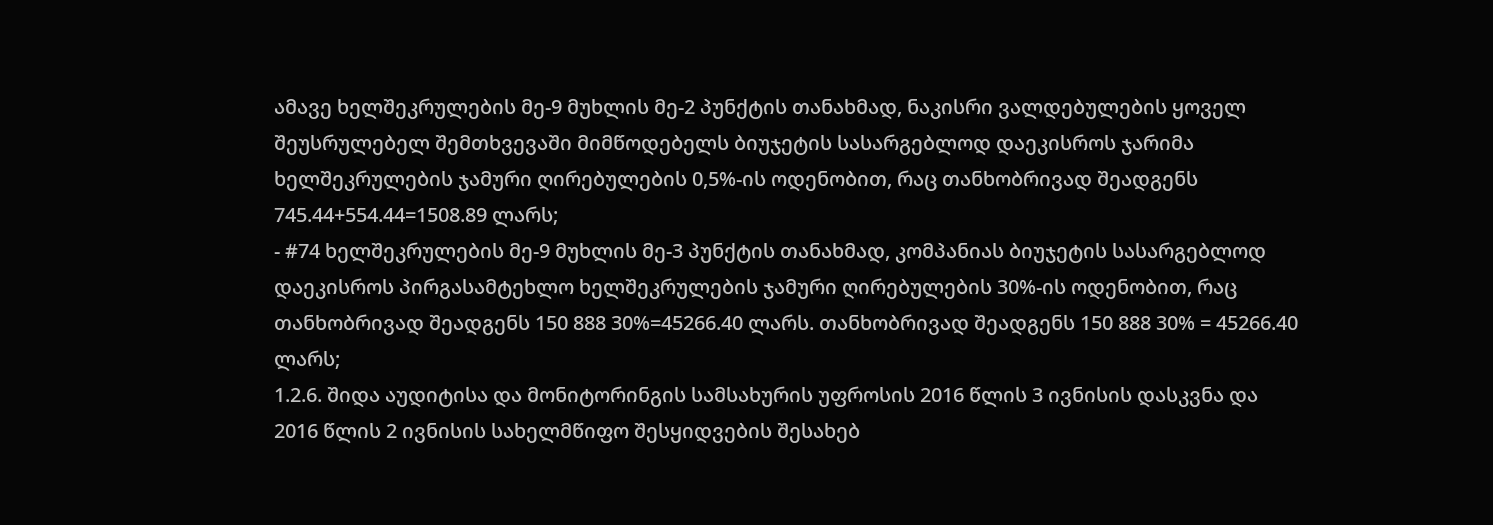ამავე ხელშეკრულების მე-9 მუხლის მე-2 პუნქტის თანახმად, ნაკისრი ვალდებულების ყოველ შეუსრულებელ შემთხვევაში მიმწოდებელს ბიუჯეტის სასარგებლოდ დაეკისროს ჯარიმა ხელშეკრულების ჯამური ღირებულების 0,5%-ის ოდენობით, რაც თანხობრივად შეადგენს 745.44+554.44=1508.89 ლარს;
- #74 ხელშეკრულების მე-9 მუხლის მე-3 პუნქტის თანახმად, კომპანიას ბიუჯეტის სასარგებლოდ დაეკისროს პირგასამტეხლო ხელშეკრულების ჯამური ღირებულების 30%-ის ოდენობით, რაც თანხობრივად შეადგენს 150 888 30%=45266.40 ლარს. თანხობრივად შეადგენს 150 888 30% = 45266.40 ლარს;
1.2.6. შიდა აუდიტისა და მონიტორინგის სამსახურის უფროსის 2016 წლის 3 ივნისის დასკვნა და 2016 წლის 2 ივნისის სახელმწიფო შესყიდვების შესახებ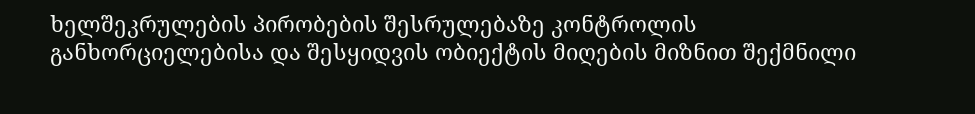ხელშეკრულების პირობების შესრულებაზე კონტროლის განხორციელებისა და შესყიდვის ობიექტის მიღების მიზნით შექმნილი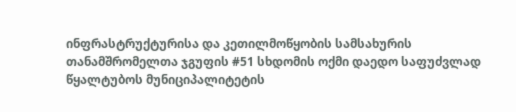ინფრასტრუქტურისა და კეთილმოწყობის სამსახურის თანამშრომელთა ჯგუფის #51 სხდომის ოქმი დაედო საფუძვლად წყალტუბოს მუნიციპალიტეტის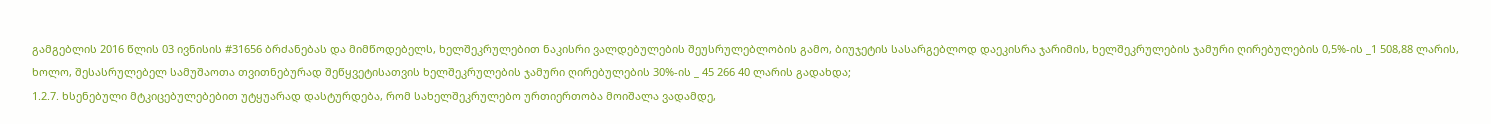გამგებლის 2016 წლის 03 ივნისის #31656 ბრძანებას და მიმწოდებელს, ხელშეკრულებით ნაკისრი ვალდებულების შეუსრულებლობის გამო, ბიუჯეტის სასარგებლოდ დაეკისრა ჯარიმის, ხელშეკრულების ჯამური ღირებულების 0,5%-ის _1 508,88 ლარის, ხოლო, შესასრულებელ სამუშაოთა თვითნებურად შეწყვეტისათვის ხელშეკრულების ჯამური ღირებულების 30%-ის _ 45 266 40 ლარის გადახდა;
1.2.7. ხსენებული მტკიცებულებებით უტყუარად დასტურდება, რომ სახელშეკრულებო ურთიერთობა მოიშალა ვადამდე,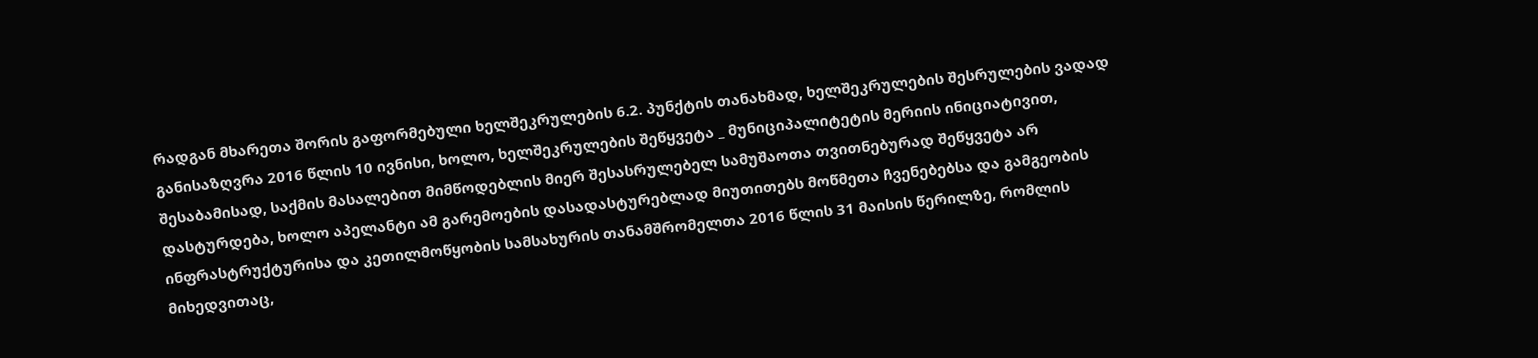რადგან მხარეთა შორის გაფორმებული ხელშეკრულების 6.2. პუნქტის თანახმად, ხელშეკრულების შესრულების ვადად განისაზღვრა 2016 წლის 10 ივნისი, ხოლო, ხელშეკრულების შეწყვეტა _ მუნიციპალიტეტის მერიის ინიციატივით, შესაბამისად, საქმის მასალებით მიმწოდებლის მიერ შესასრულებელ სამუშაოთა თვითნებურად შეწყვეტა არ დასტურდება, ხოლო აპელანტი ამ გარემოების დასადასტურებლად მიუთითებს მოწმეთა ჩვენებებსა და გამგეობის ინფრასტრუქტურისა და კეთილმოწყობის სამსახურის თანამშრომელთა 2016 წლის 31 მაისის წერილზე, რომლის მიხედვითაც,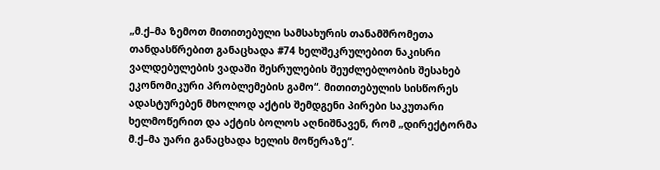„მ.ქ–მა ზემოთ მითითებული სამსახურის თანამშრომეთა თანდასწრებით განაცხადა #74 ხელშეკრულებით ნაკისრი ვალდებულების ვადაში შესრულების შეუძლებლობის შესახებ ეკონომიკური პრობლემების გამო“. მითითებულის სისწორეს ადასტურებენ მხოლოდ აქტის შემდგენი პირები საკუთარი ხელმოწერით და აქტის ბოლოს აღნიშნავენ, რომ „დირექტორმა მ.ქ–მა უარი განაცხადა ხელის მოწერაზე“.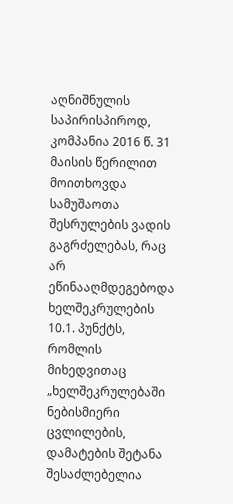აღნიშნულის საპირისპიროდ, კომპანია 2016 წ. 31 მაისის წერილით მოითხოვდა სამუშაოთა შესრულების ვადის გაგრძელებას, რაც არ ეწინააღმდეგებოდა ხელშეკრულების 10.1. პუნქტს, რომლის მიხედვითაც „ხელშეკრულებაში ნებისმიერი ცვლილების, დამატების შეტანა შესაძლებელია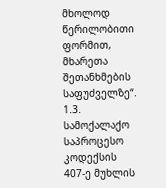მხოლოდ წერილობითი ფორმით, მხარეთა შეთანხმების საფუძველზე“.
1.3. სამოქალაქო საპროცესო კოდექსის 407-ე მუხლის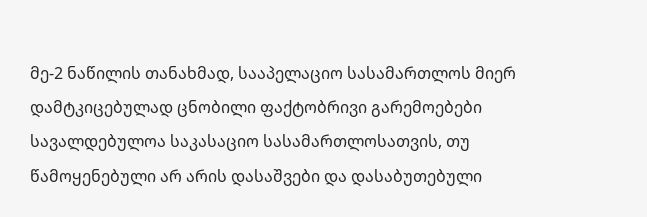მე-2 ნაწილის თანახმად, სააპელაციო სასამართლოს მიერ დამტკიცებულად ცნობილი ფაქტობრივი გარემოებები სავალდებულოა საკასაციო სასამართლოსათვის, თუ წამოყენებული არ არის დასაშვები და დასაბუთებული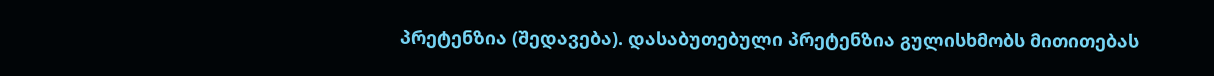პრეტენზია (შედავება). დასაბუთებული პრეტენზია გულისხმობს მითითებას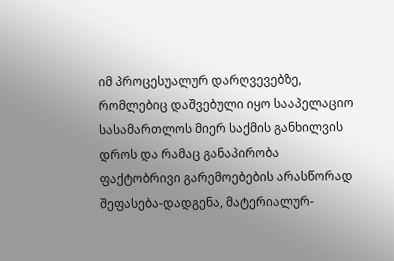იმ პროცესუალურ დარღვევებზე, რომლებიც დაშვებული იყო სააპელაციო სასამართლოს მიერ საქმის განხილვის დროს და რამაც განაპირობა ფაქტობრივი გარემოებების არასწორად შეფასება-დადგენა, მატერიალურ-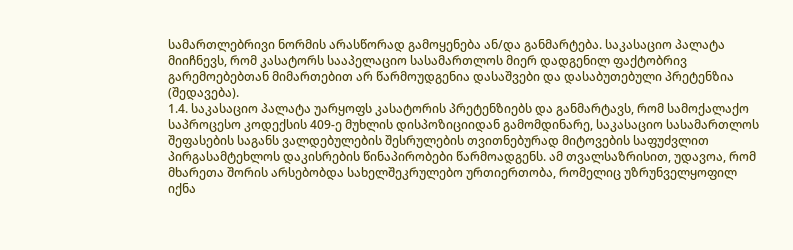სამართლებრივი ნორმის არასწორად გამოყენება ან/და განმარტება. საკასაციო პალატა მიიჩნევს, რომ კასატორს სააპელაციო სასამართლოს მიერ დადგენილ ფაქტობრივ გარემოებებთან მიმართებით არ წარმოუდგენია დასაშვები და დასაბუთებული პრეტენზია (შედავება).
1.4. საკასაციო პალატა უარყოფს კასატორის პრეტენზიებს და განმარტავს, რომ სამოქალაქო საპროცესო კოდექსის 409-ე მუხლის დისპოზიციიდან გამომდინარე, საკასაციო სასამართლოს შეფასების საგანს ვალდებულების შესრულების თვითნებურად მიტოვების საფუძვლით პირგასამტეხლოს დაკისრების წინაპირობები წარმოადგენს. ამ თვალსაზრისით, უდავოა, რომ მხარეთა შორის არსებობდა სახელშეკრულებო ურთიერთობა, რომელიც უზრუნველყოფილ იქნა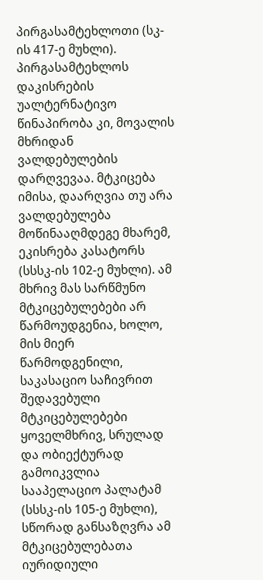პირგასამტეხლოთი (სკ-ის 417-ე მუხლი). პირგასამტეხლოს დაკისრების უალტერნატივო წინაპირობა კი, მოვალის მხრიდან ვალდებულების დარღვევაა. მტკიცება იმისა, დაარღვია თუ არა ვალდებულება მოწინააღმდეგე მხარემ, ეკისრება კასატორს (სსსკ-ის 102-ე მუხლი). ამ მხრივ მას სარწმუნო მტკიცებულებები არ წარმოუდგენია, ხოლო, მის მიერ წარმოდგენილი, საკასაციო საჩივრით შედავებული მტკიცებულებები ყოველმხრივ, სრულად და ობიექტურად გამოიკვლია სააპელაციო პალატამ (სსსკ-ის 105-ე მუხლი), სწორად განსაზღვრა ამ მტკიცებულებათა იურიდიული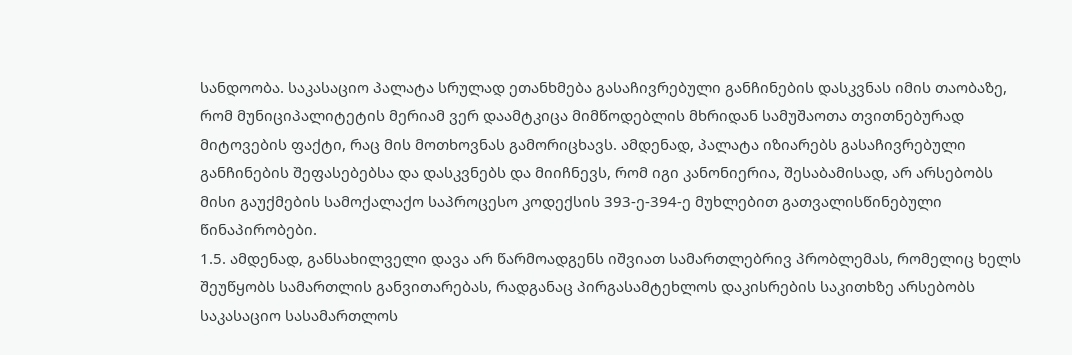სანდოობა. საკასაციო პალატა სრულად ეთანხმება გასაჩივრებული განჩინების დასკვნას იმის თაობაზე, რომ მუნიციპალიტეტის მერიამ ვერ დაამტკიცა მიმწოდებლის მხრიდან სამუშაოთა თვითნებურად მიტოვების ფაქტი, რაც მის მოთხოვნას გამორიცხავს. ამდენად, პალატა იზიარებს გასაჩივრებული განჩინების შეფასებებსა და დასკვნებს და მიიჩნევს, რომ იგი კანონიერია, შესაბამისად, არ არსებობს მისი გაუქმების სამოქალაქო საპროცესო კოდექსის 393-ე-394-ე მუხლებით გათვალისწინებული წინაპირობები.
1.5. ამდენად, განსახილველი დავა არ წარმოადგენს იშვიათ სამართლებრივ პრობლემას, რომელიც ხელს შეუწყობს სამართლის განვითარებას, რადგანაც პირგასამტეხლოს დაკისრების საკითხზე არსებობს საკასაციო სასამართლოს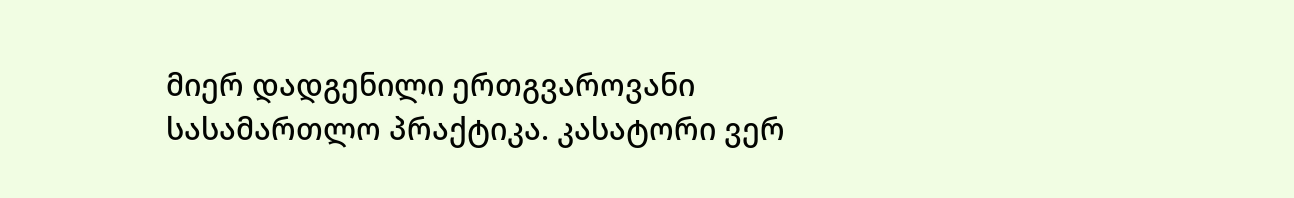მიერ დადგენილი ერთგვაროვანი სასამართლო პრაქტიკა. კასატორი ვერ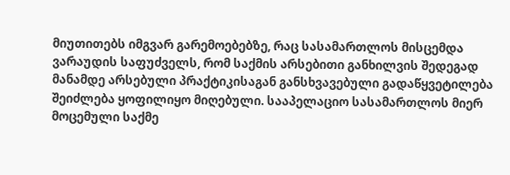მიუთითებს იმგვარ გარემოებებზე, რაც სასამართლოს მისცემდა ვარაუდის საფუძველს, რომ საქმის არსებითი განხილვის შედეგად მანამდე არსებული პრაქტიკისაგან განსხვავებული გადაწყვეტილება შეიძლება ყოფილიყო მიღებული. სააპელაციო სასამართლოს მიერ მოცემული საქმე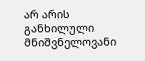არ არის განხილული მნიშვნელოვანი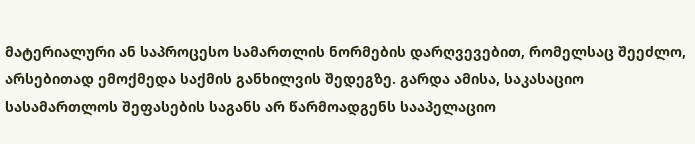მატერიალური ან საპროცესო სამართლის ნორმების დარღვევებით, რომელსაც შეეძლო, არსებითად ემოქმედა საქმის განხილვის შედეგზე. გარდა ამისა, საკასაციო სასამართლოს შეფასების საგანს არ წარმოადგენს სააპელაციო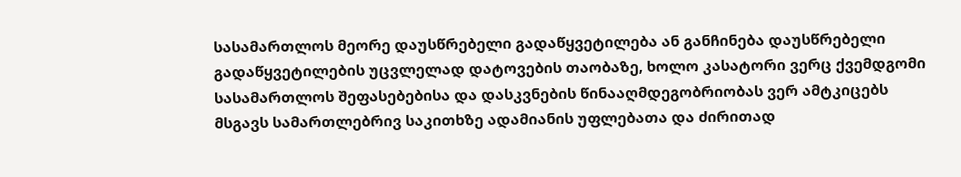სასამართლოს მეორე დაუსწრებელი გადაწყვეტილება ან განჩინება დაუსწრებელი გადაწყვეტილების უცვლელად დატოვების თაობაზე, ხოლო კასატორი ვერც ქვემდგომი სასამართლოს შეფასებებისა და დასკვნების წინააღმდეგობრიობას ვერ ამტკიცებს მსგავს სამართლებრივ საკითხზე ადამიანის უფლებათა და ძირითად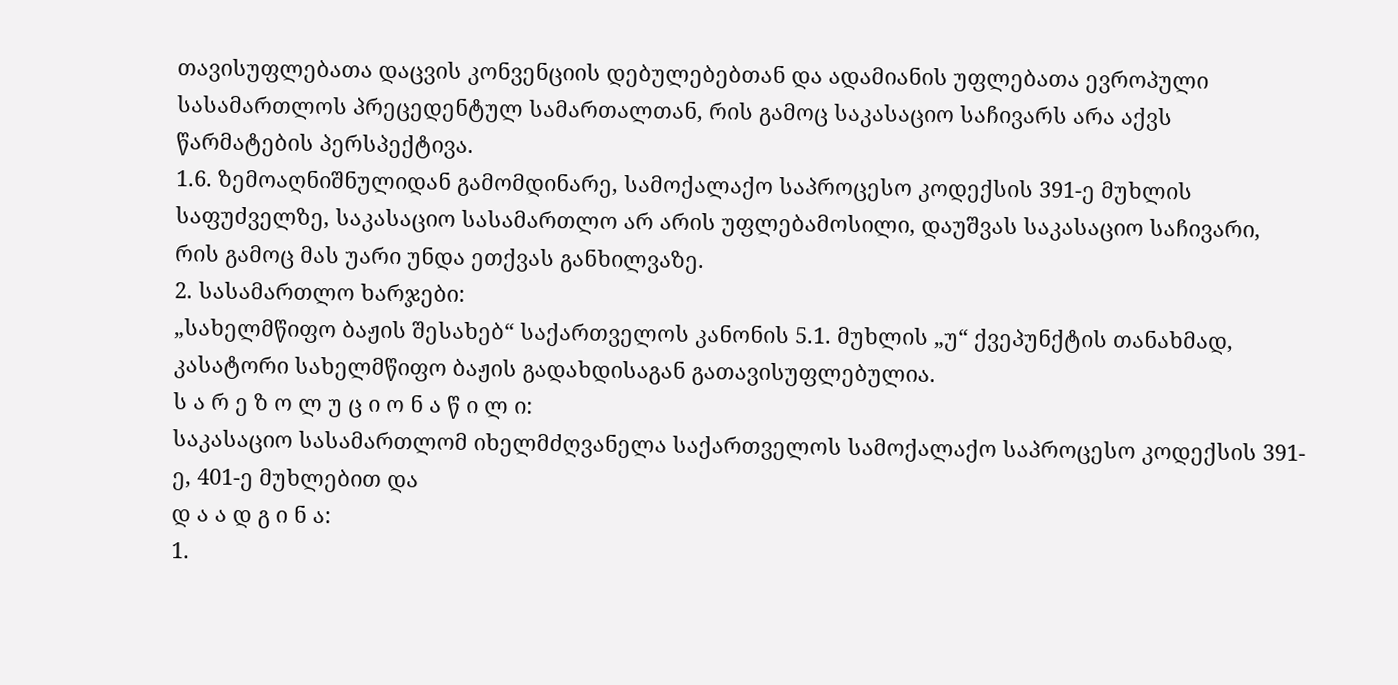თავისუფლებათა დაცვის კონვენციის დებულებებთან და ადამიანის უფლებათა ევროპული სასამართლოს პრეცედენტულ სამართალთან, რის გამოც საკასაციო საჩივარს არა აქვს წარმატების პერსპექტივა.
1.6. ზემოაღნიშნულიდან გამომდინარე, სამოქალაქო საპროცესო კოდექსის 391-ე მუხლის საფუძველზე, საკასაციო სასამართლო არ არის უფლებამოსილი, დაუშვას საკასაციო საჩივარი, რის გამოც მას უარი უნდა ეთქვას განხილვაზე.
2. სასამართლო ხარჯები:
„სახელმწიფო ბაჟის შესახებ“ საქართველოს კანონის 5.1. მუხლის „უ“ ქვეპუნქტის თანახმად, კასატორი სახელმწიფო ბაჟის გადახდისაგან გათავისუფლებულია.
ს ა რ ე ზ ო ლ უ ც ი ო ნ ა წ ი ლ ი:
საკასაციო სასამართლომ იხელმძღვანელა საქართველოს სამოქალაქო საპროცესო კოდექსის 391-ე, 401-ე მუხლებით და
დ ა ა დ გ ი ნ ა:
1.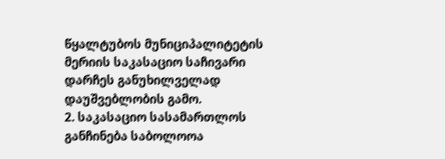წყალტუბოს მუნიციპალიტეტის მერიის საკასაციო საჩივარი დარჩეს განუხილველად დაუშვებლობის გამო.
2. საკასაციო სასამართლოს განჩინება საბოლოოა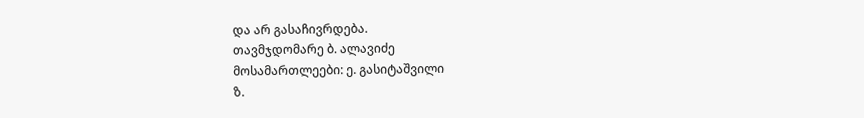და არ გასაჩივრდება.
თავმჯდომარე ბ. ალავიძე
მოსამართლეები: ე. გასიტაშვილი
ზ.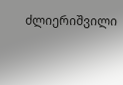ძლიერიშვილი